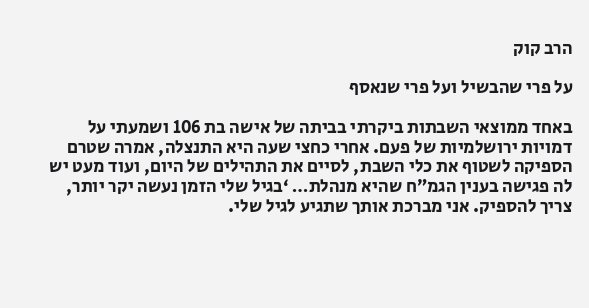הרב קוק

על פרי שהבשיל ועל פרי שנאסף

באחד ממוצאי השבתות ביקרתי בביתה של אישה בת 106 ושמעתי על דמויות ירושלמיות של פעם. אחרי כחצי שעה היא התנצלה, אמרה שטרם הספיקה לשטוף את כלי השבת, לסיים את התהילים של היום, ועוד מעט יש לה פגישה בענין הגמ”ח שהיא מנהלת… ‘בגיל שלי הזמן נעשה יקר יותר, צריך להספיק. אני מברכת אותך שתגיע לגיל שלי.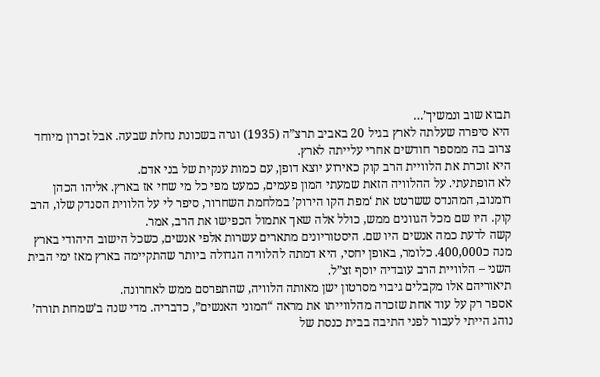תבוא שוב ונמשיך’…
היא סיפרה שעלתה לארץ בגיל 20 באביב תרצ”ה (1935) וגרה בשכונת נחלת שבעה. אבל זכרון מיוחד צרוב בה ממספר חודשים אחרי עלייתה לארץ.
היא זוכרת את הלוויית הרב קוק כאירוע יוצא דופן, עם כמות ענקית של בני אדם.
לא הופתעתי. על ההלוויה הזאת שמעתי המון פעמים, כמעט מפי כל מי שחי אז בארץ. אליהו הכהן רומנוב, המהנדס ששרטט את ‘מפת הקו הירוק’ במלחמת השחרור, סיפר לי על הלווית הסנדק שלו, הרב קוק. היו שם מכל הגוונים ממש, כולל אלה שאך אתמול הכפישו את הרב, אמר.
קשה לדעת כמה אנשים היו שם. היסטוריונים מתארים עשרות אלפי אנשים, כשכל הישוב היהודי בארץ מנה כ400,000. כלומר, באופן יחסי, היא דמתה להלוויה הגדולה ביותר שהתקיימה בארץ מאז ימי הבית השני – הלוויית הרב עובדיה יוסף זצ”ל.
תיאוריהם אלו מקבלים גיבוי מסרטון ישן מאותה הלוויה, שהתפרסם ממש לאחרונה.
אספר רק על עוד אחת שזכרה מהלווייתו את מראה “המוני האנשים”, כדבריה. מדי שנה ב’שמחת תורה’ נוהג הייתי לעבור לפני התיבה בבית כנסת של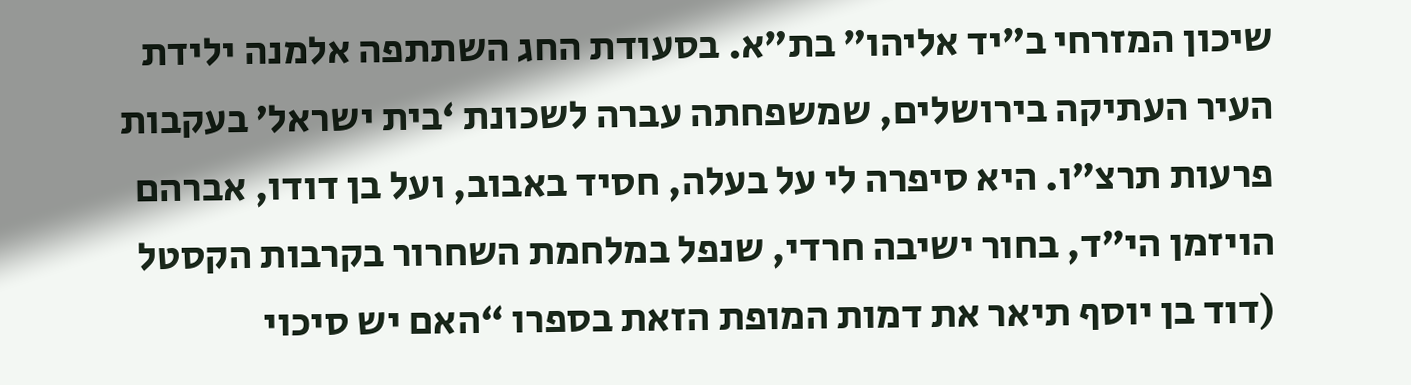שיכון המזרחי ב”יד אליהו” בת”א. בסעודת החג השתתפה אלמנה ילידת העיר העתיקה בירושלים, שמשפחתה עברה לשכונת ‘בית ישראל’ בעקבות פרעות תרצ”ו. היא סיפרה לי על בעלה, חסיד באבוב, ועל בן דודו, אברהם הויזמן הי”ד, בחור ישיבה חרדי, שנפל במלחמת השחרור בקרבות הקסטל (דוד בן יוסף תיאר את דמות המופת הזאת בספרו “האם יש סיכוי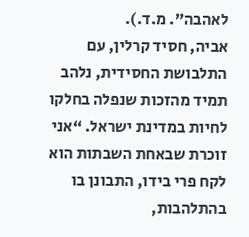לאהבה”. מ.ד.).
אביה, חסיד קרלין, עם התלבושת החסידית, נלהב תמיד מהזכות שנפלה בחלקו לחיות במדינת ישראל. “אני זוכרת שבאחת השבתות הוא לקח פרי בידו, התבונן בו בהתלהבות,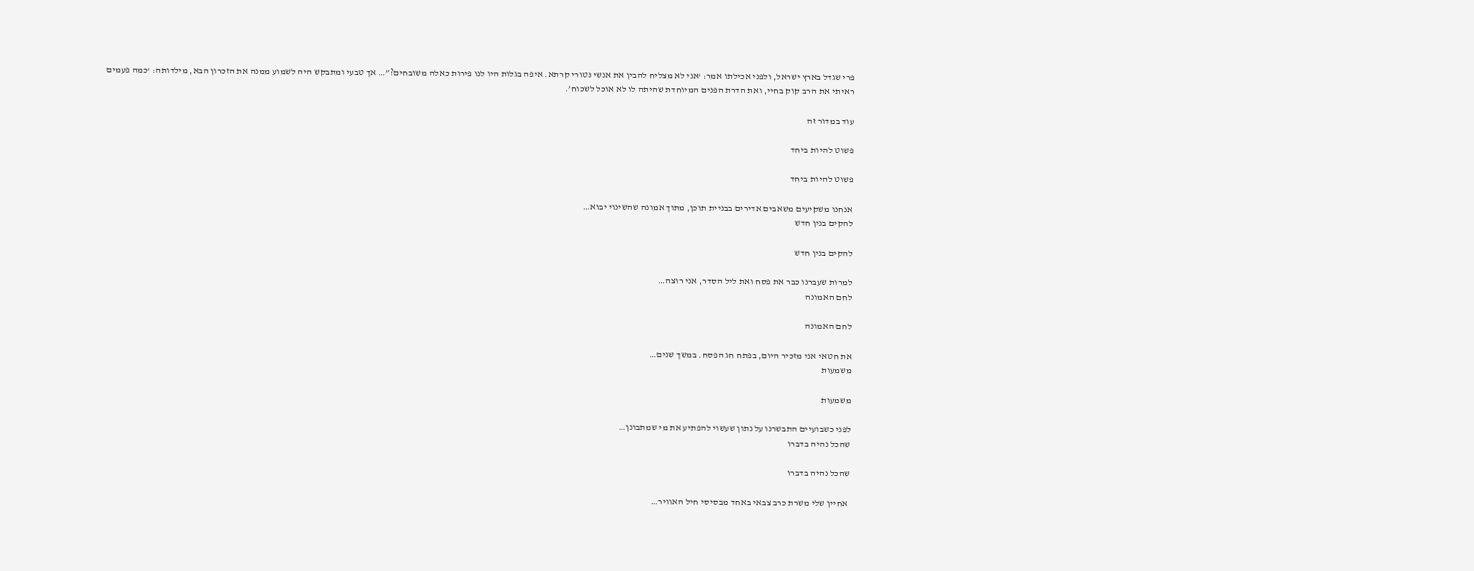פרי שגדל בארץ ישראל, ולפני אכילתו אמר: ‘אני לא מצליח להבין את אנשי נטורי קרתא. איפה בגלות היו לנו פירות כאלה משובחים?”… אך טבעי ומתבקש היה לשמוע ממנה את הזכרון הבא, מילדותה: ‘כמה פעמים ראיתי את הרב קוק בחיי, ואת הדרת הפנים המיוחדת שהיתה לו לא אוכל לשכוח’.

עוד במדור זה

פשוט להיות ביחד

פשוט להיות ביחד

אנחנו משקיעים משאבים אדירים בבניית תוכן, מתוך אמונה שהשינוי יבוא…
להקים בנין חדש

להקים בנין חדש

למרות שעברנו כבר את פסח ואת ליל הסדר, אני רוצה…
לחם האמונה

לחם האמונה

את חטאי אני מזכיר היום, בפתח חג הפסח. במשך שנים…
משמעות

משמעות

לפני כשבועיים התבשרנו על נתון שעשוי להפתיע את מי שמתבונן…
שהכל נהיה בדברו

שהכל נהיה בדברו

 אחיין שלי משרת כרב צבאי באחד מבסיסי חיל האוויר…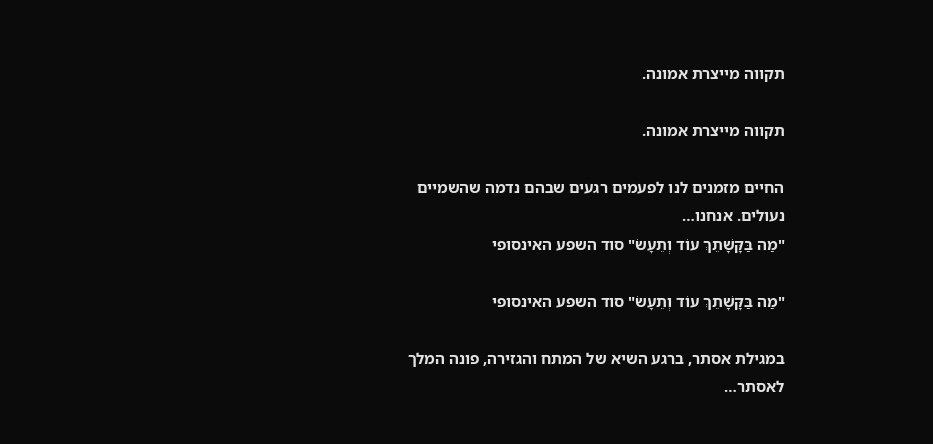תקווה מייצרת אמונה.

תקווה מייצרת אמונה.

החיים מזמנים לנו לפעמים רגעים שבהם נדמה שהשמיים נעולים. אנחנו…
"מַה בַּקָּשָׁתֵךְ עוֹד וְתֵעָשׂ" סוד השפע האינסופי

"מַה בַּקָּשָׁתֵךְ עוֹד וְתֵעָשׂ" סוד השפע האינסופי

במגילת אסתר, ברגע השיא של המתח והגזירה, פונה המלך לאסתר…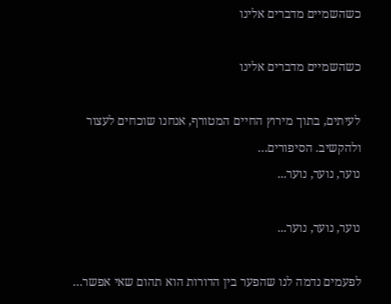כשהשמיים מדברים אלינו

כשהשמיים מדברים אלינו

לעיתים, בתוך מירוץ החיים המטורף, אנחנו שוכחים לעצור ולהקשיב. הסיפורים…
נוער, נוער, נוער...

נוער, נוער, נוער...

לפעמים נדמה לנו שהפער בין הדורות הוא תהום שאי אפשר…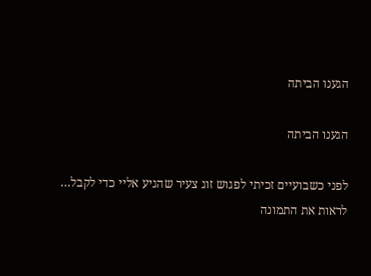הגענו הביתה

הגענו הביתה

לפני כשבועיים זכיתי לפגוש זוג צעיר שהגיע אליי כדי לקבל…
לראות את התמונה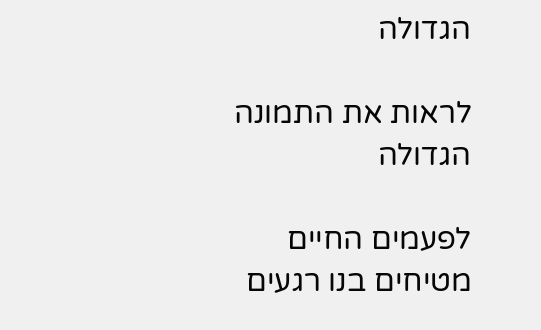הגדולה

לראות את התמונה הגדולה

לפעמים החיים מטיחים בנו רגעים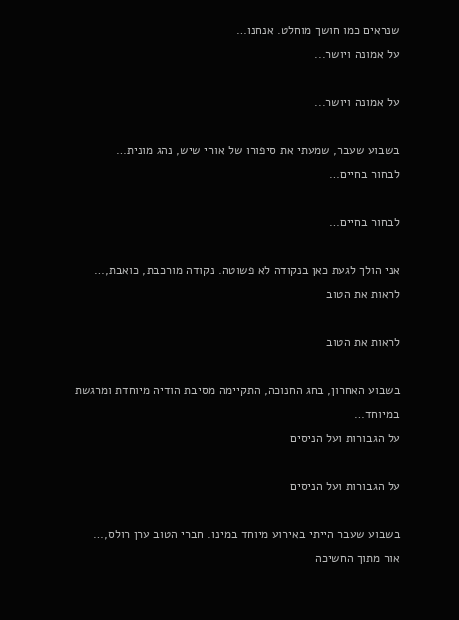שנראים כמו חושך מוחלט. אנחנו…
על אמונה ויושר...

על אמונה ויושר...

בשבוע שעבר, שמעתי את סיפורו של אורי שיש, נהג מונית…
לבחור בחיים…

לבחור בחיים…

אני הולך לגעת כאן בנקודה לא פשוטה. נקודה מורכבת, כואבת,…
לראות את הטוב

לראות את הטוב

בשבוע האחרון, בחג החנוכה, התקיימה מסיבת הודיה מיוחדת ומרגשת במיוחד…
על הגבורות ועל הניסים

על הגבורות ועל הניסים

בשבוע שעבר הייתי באירוע מיוחד במינו. חברי הטוב ערן רולס,…
אור מתוך החשיכה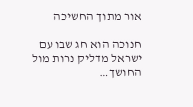אור מתוך החשיכה

חנוכה הוא חג שבו עם ישראל מדליק נרות מול החושך…